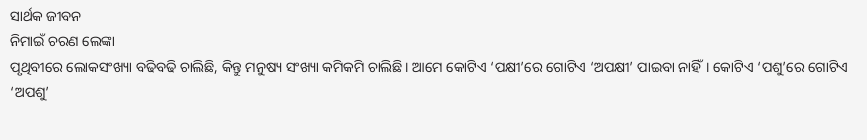ସାର୍ଥକ ଜୀବନ
ନିମାଇଁ ଚରଣ ଲେଙ୍କା
ପୃଥିବୀରେ ଲୋକସଂଖ୍ୟା ବଢିବଢି ଚାଲିଛି, କିନ୍ତୁ ମନୁଷ୍ୟ ସଂଖ୍ୟା କମିକମି ଚାଲିଛି। ଆମେ କୋଟିଏ ‘ପକ୍ଷୀ’ରେ ଗୋଟିଏ ‘ଅପକ୍ଷୀ’ ପାଇବା ନାହିଁ। କୋଟିଏ ‘ପଶୁ’ରେ ଗୋଟିଏ ‘ଅପଶୁ’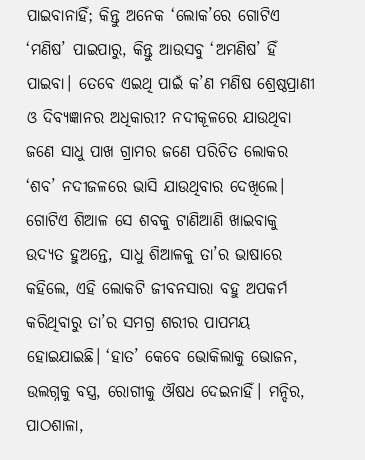ପାଇବାନାହିଁ; କିନ୍ତୁ ଅନେକ ‘ଲୋକ’ରେ ଗୋଟିଏ ‘ମଣିଷ’ ପାଇପାରୁ, କିନ୍ତୁ ଆଉସବୁ ‘ଅମଣିଷ’ ହିଁ ପାଇବା। ତେବେ ଏଇଥି ପାଇଁ କ’ଣ ମଣିଷ ଶ୍ରେଷ୍ଠପ୍ରାଣୀ ଓ ଦିବ୍ୟଜ୍ଞାନର ଅଧିକାରୀ? ନଦୀକୂଳରେ ଯାଉଥିବା ଜଣେ ସାଧୁ ପାଖ ଗ୍ରାମର ଜଣେ ପରିଚିତ ଲୋକର ‘ଶବ’ ନଦୀଜଳରେ ଭାସି ଯାଉଥିବାର ଦେଖିଲେ। ଗୋଟିଏ ଶିଆଳ ସେ ଶବକୁ ଟାଣିଆଣି ଖାଇବାକୁ ଉଦ୍ୟତ ହୁଅନ୍ତେ, ସାଧୁ ଶିଆଳକୁ ତା’ର ଭାଷାରେ କହିଲେ, ଏହି ଲୋକଟି ଜୀବନସାରା ବହୁ ଅପକର୍ମ କରିଥିବାରୁ ତା’ର ସମଗ୍ର ଶରୀର ପାପମୟ ହୋଇଯାଇଛି। ‘ହାତ’ କେବେ ଭୋକିଲାକୁ ଭୋଜନ, ଉଲଗ୍ନକୁ ବସ୍ତ୍ର, ରୋଗୀକୁ ଔଷଧ ଦେଇନାହିଁ। ମନ୍ଦିର, ପାଠଶାଳା,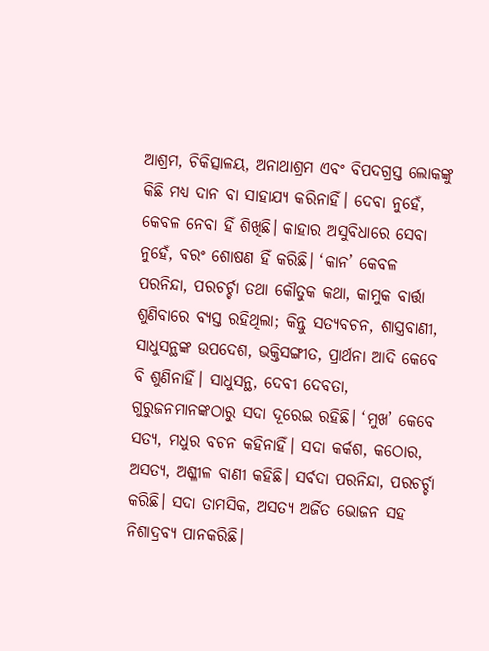ଆଶ୍ରମ, ଚିକିତ୍ସାଳୟ, ଅନାଥାଶ୍ରମ ଏବଂ ବିପଦଗ୍ରସ୍ତ ଲୋକଙ୍କୁ କିଛି ମଧ୍ୟ ଦାନ ବା ସାହାଯ୍ୟ କରିନାହିଁ। ଦେବା ନୁହେଁ, କେବଳ ନେବା ହିଁ ଶିଖିଛି। କାହାର ଅସୁବିଧାରେ ସେବା ନୁହେଁ, ବରଂ ଶୋଷଣ ହିଁ କରିଛି। ‘କାନ’ କେବଳ ପରନିନ୍ଦା, ପରଚର୍ଚ୍ଚା ତଥା କୌତୁକ କଥା, କାମୁକ ବାର୍ତ୍ତା ଶୁଣିବାରେ ବ୍ୟସ୍ତ ରହିଥିଲା; କିନ୍ତୁ ସତ୍ୟବଚନ, ଶାସ୍ତ୍ରବାଣୀ, ସାଧୁସନ୍ଥଙ୍କ ଉପଦେଶ, ଭକ୍ତିସଙ୍ଗୀତ, ପ୍ରାର୍ଥନା ଆଦି କେବେ ବି ଶୁଣିନାହିଁ। ସାଧୁସନ୍ଥ, ଦେବୀ ଦେବତା, ଗୁରୁଜନମାନଙ୍କଠାରୁ ସଦା ଦୂରେଇ ରହିଛି। ‘ମୁଖ’ କେବେ ସତ୍ୟ, ମଧୁର ବଚନ କହିନାହିଁ। ସଦା କର୍କଶ, କଠୋର, ଅସତ୍ୟ, ଅଶ୍ଳୀଳ ବାଣୀ କହିଛି। ସର୍ବଦା ପରନିନ୍ଦା, ପରଚର୍ଚ୍ଚା କରିଛି। ସଦା ତାମସିକ, ଅସତ୍ୟ ଅର୍ଜିତ ଭୋଜନ ସହ ନିଶାଦ୍ରବ୍ୟ ପାନକରିଛି।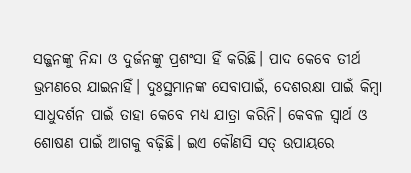ସଜ୍ଜନଙ୍କୁ ନିନ୍ଦା ଓ ଦୁର୍ଜନଙ୍କୁ ପ୍ରଶଂସା ହିଁ କରିଛି। ପାଦ କେବେ ତୀର୍ଥ ଭ୍ରମଣରେ ଯାଇନାହିଁ। ଦୁଃସ୍ଥମାନଙ୍କ ସେବାପାଇଁ, ଦେଶରକ୍ଷା ପାଇଁ କିମ୍ବା ସାଧୁଦର୍ଶନ ପାଇଁ ତାହା କେବେ ମଧ୍ୟ ଯାତ୍ରା କରିନି। କେବଳ ସ୍ୱାର୍ଥ ଓ ଶୋଷଣ ପାଇଁ ଆଗକୁ ବଢ଼ିଛି। ଇଏ କୌଣସି ସତ୍ ଉପାୟରେ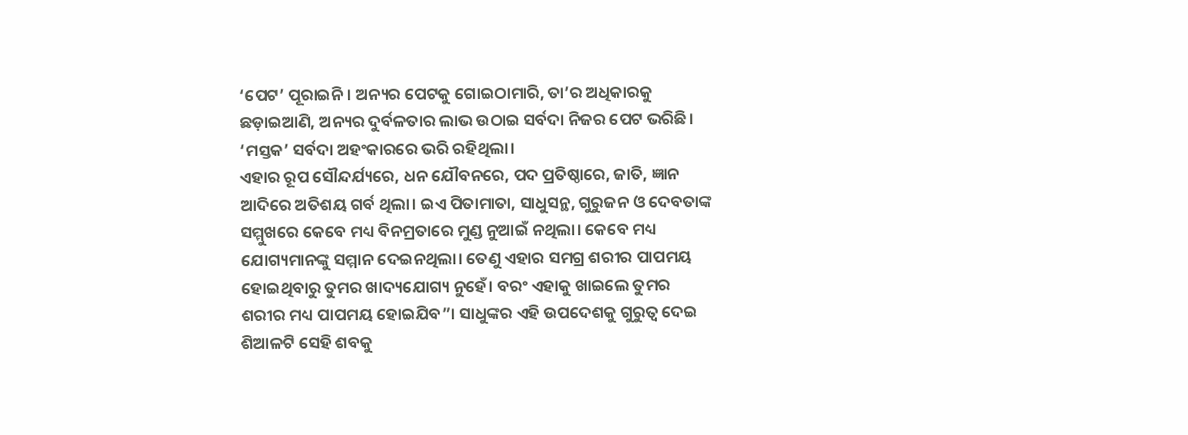‘ପେଟ’ ପୂରାଇନି। ଅନ୍ୟର ପେଟକୁ ଗୋଇଠାମାରି, ତା’ର ଅଧିକାରକୁ ଛଡ଼ାଇଆଣି, ଅନ୍ୟର ଦୁର୍ବଳତାର ଲାଭ ଉଠାଇ ସର୍ବଦା ନିଜର ପେଟ ଭରିଛି। ‘ମସ୍ତକ’ ସର୍ବଦା ଅହଂକାରରେ ଭରି ରହିଥିଲା।
ଏହାର ରୂପ ସୌନ୍ଦର୍ଯ୍ୟରେ, ଧନ ଯୌବନରେ, ପଦ ପ୍ରତିଷ୍ଠାରେ, ଜାତି, ଜ୍ଞାନ ଆଦିରେ ଅତିଶୟ ଗର୍ବ ଥିଲା। ଇଏ ପିତାମାତା, ସାଧୁସନ୍ଥ, ଗୁରୁଜନ ଓ ଦେବତାଙ୍କ ସମ୍ମୁଖରେ କେବେ ମଧ୍ୟ ବିନମ୍ରତାରେ ମୁଣ୍ଡ ନୁଆଇଁ ନଥିଲା। କେବେ ମଧ୍ୟ ଯୋଗ୍ୟମାନଙ୍କୁ ସମ୍ମାନ ଦେଇନଥିଲା। ତେଣୁ ଏହାର ସମଗ୍ର ଶରୀର ପାପମୟ ହୋଇଥିବାରୁ ତୁମର ଖାଦ୍ୟଯୋଗ୍ୟ ନୁହେଁ। ବରଂ ଏହାକୁ ଖାଇଲେ ତୁମର ଶରୀର ମଧ୍ୟ ପାପମୟ ହୋଇଯିବ”। ସାଧୁଙ୍କର ଏହି ଉପଦେଶକୁ ଗୁରୁତ୍ବ ଦେଇ ଶିଆଳଟି ସେହି ଶବକୁ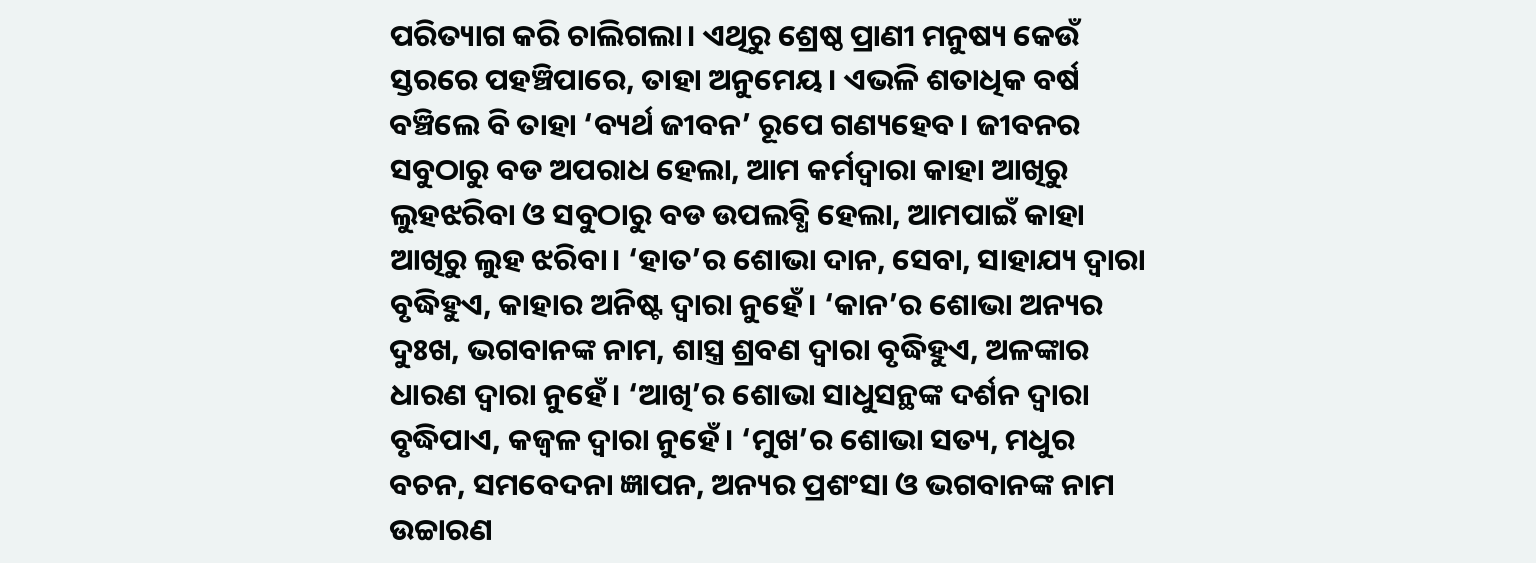ପରିତ୍ୟାଗ କରି ଚାଲିଗଲା। ଏଥିରୁ ଶ୍ରେଷ୍ଠ ପ୍ରାଣୀ ମନୁଷ୍ୟ କେଉଁ ସ୍ତରରେ ପହଞ୍ଚିପାରେ, ତାହା ଅନୁମେୟ। ଏଭଳି ଶତାଧିକ ବର୍ଷ ବଞ୍ଚିଲେ ବି ତାହା ‘ବ୍ୟର୍ଥ ଜୀବନ’ ରୂପେ ଗଣ୍ୟହେବ। ଜୀବନର ସବୁଠାରୁ ବଡ ଅପରାଧ ହେଲା, ଆମ କର୍ମଦ୍ୱାରା କାହା ଆଖିରୁ ଲୁହଝରିବା ଓ ସବୁଠାରୁ ବଡ ଉପଲବ୍ଧି ହେଲା, ଆମପାଇଁ କାହା ଆଖିରୁ ଲୁହ ଝରିବା। ‘ହାତ’ର ଶୋଭା ଦାନ, ସେବା, ସାହାଯ୍ୟ ଦ୍ୱାରା ବୃଦ୍ଧିହୁଏ, କାହାର ଅନିଷ୍ଟ ଦ୍ୱାରା ନୁହେଁ। ‘କାନ’ର ଶୋଭା ଅନ୍ୟର ଦୁଃଖ, ଭଗବାନଙ୍କ ନାମ, ଶାସ୍ତ୍ର ଶ୍ରବଣ ଦ୍ୱାରା ବୃଦ୍ଧିହୁଏ, ଅଳଙ୍କାର ଧାରଣ ଦ୍ୱାରା ନୁହେଁ। ‘ଆଖି’ର ଶୋଭା ସାଧୁସନ୍ଥଙ୍କ ଦର୍ଶନ ଦ୍ୱାରା ବୃଦ୍ଧିପାଏ, କଜ୍ବଳ ଦ୍ୱାରା ନୁହେଁ। ‘ମୁଖ’ର ଶୋଭା ସତ୍ୟ, ମଧୁର ବଚନ, ସମବେଦନା ଜ୍ଞାପନ, ଅନ୍ୟର ପ୍ରଶଂସା ଓ ଭଗବାନଙ୍କ ନାମ ଉଚ୍ଚାରଣ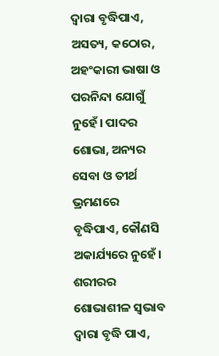ଦ୍ୱାରା ବୃଦ୍ଧିପାଏ, ଅସତ୍ୟ, କଠୋର, ଅହଂକାରୀ ଭାଷା ଓ ପରନିନ୍ଦା ଯୋଗୁଁ ନୁହେଁ। ପାଦର ଶୋଭା, ଅନ୍ୟର ସେବା ଓ ତୀର୍ଥ ଭ୍ରମଣରେ ବୃଦ୍ଧିପାଏ, କୌଣସି ଅକାର୍ଯ୍ୟରେ ନୁହେଁ। ଶରୀରର ଶୋଭାଶୀଳ ସ୍ୱଭାବ ଦ୍ୱାରା ବୃଦ୍ଧି ପାଏ,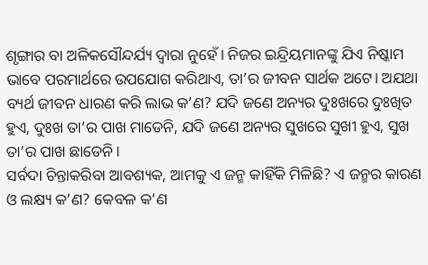ଶୃଙ୍ଗାର ବା ଅଳିକସୌନ୍ଦର୍ଯ୍ୟ ଦ୍ୱାରା ନୁହେଁ। ନିଜର ଇନ୍ଦ୍ରିୟମାନଙ୍କୁ ଯିଏ ନିଷ୍କାମ ଭାବେ ପରମାର୍ଥରେ ଉପଯୋଗ କରିଥାଏ, ତା’ର ଜୀବନ ସାର୍ଥକ ଅଟେ। ଅଯଥା ବ୍ୟର୍ଥ ଜୀବନ ଧାରଣ କରି ଲାଭ କ’ଣ? ଯଦି ଜଣେ ଅନ୍ୟର ଦୁଃଖରେ ଦୁଃଖିତ ହୁଏ, ଦୁଃଖ ତା’ର ପାଖ ମାଡେନି, ଯଦି ଜଣେ ଅନ୍ୟର ସୁଖରେ ସୁଖୀ ହୁଏ, ସୁଖ ତା’ର ପାଖ ଛାଡେନି।
ସର୍ବଦା ଚିନ୍ତାକରିବା ଆବଶ୍ୟକ, ଆମକୁ ଏ ଜନ୍ମ କାହିଁକି ମିଳିଛି? ଏ ଜନ୍ମର କାରଣ ଓ ଲକ୍ଷ୍ୟ କ’ଣ? କେବଳ କ’ଣ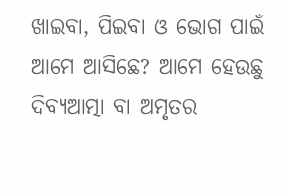ଖାଇବା, ପିଇବା ଓ ଭୋଗ ପାଇଁ ଆମେ ଆସିଛେ? ଆମେ ହେଉଛୁ ଦିବ୍ୟଆତ୍ମା ବା ଅମୃତର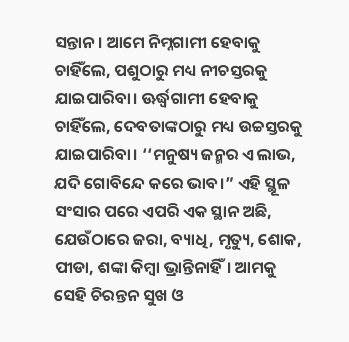ସନ୍ତାନ। ଆମେ ନିମ୍ନଗାମୀ ହେବାକୁ ଚାହିଁଲେ, ପଶୁଠାରୁ ମଧ୍ୟ ନୀଚସ୍ତରକୁ ଯାଇପାରିବା। ଊର୍ଦ୍ଧ୍ବଗାମୀ ହେବାକୁ ଚାହିଁଲେ, ଦେବତାଙ୍କଠାରୁ ମଧ୍ୟ ଉଚ୍ଚସ୍ତରକୁ ଯାଇପାରିବା। ‘‘ମନୁଷ୍ୟ ଜନ୍ମର ଏ ଲାଭ, ଯଦି ଗୋବିନ୍ଦେ କରେ ଭାବ।” ଏହି ସ୍ଥୂଳ ସଂସାର ପରେ ଏପରି ଏକ ସ୍ଥାନ ଅଛି, ଯେଉଁଠାରେ ଜରା, ବ୍ୟାଧି, ମୃତ୍ୟୁ, ଶୋକ, ପୀଡା, ଶଙ୍କା କିମ୍ବା ଭ୍ରାନ୍ତିନାହିଁ। ଆମକୁ ସେହି ଚିରନ୍ତନ ସୁଖ ଓ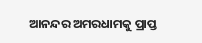ଆନନ୍ଦର ଅମରଧାମକୁ ପ୍ରାପ୍ତ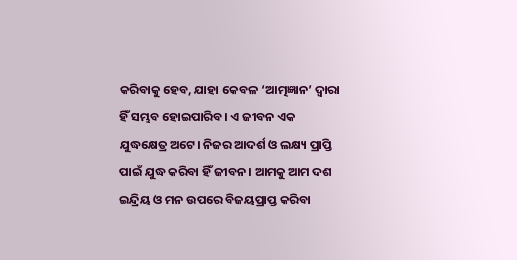କରିବାକୁ ହେବ, ଯାହା କେବଳ ‘ଆତ୍ମଜ୍ଞାନ’ ଦ୍ୱାରା ହିଁ ସମ୍ଭବ ହୋଇପାରିବ। ଏ ଜୀବନ ଏକ ଯୁଦ୍ଧକ୍ଷେତ୍ର ଅଟେ। ନିଜର ଆଦର୍ଶ ଓ ଲକ୍ଷ୍ୟ ପ୍ରାପ୍ତି ପାଇଁ ଯୁଦ୍ଧ କରିବା ହିଁ ଜୀବନ। ଆମକୁ ଆମ ଦଶ ଇନ୍ଦ୍ରିୟ ଓ ମନ ଉପରେ ବିଜୟପ୍ରାପ୍ତ କରିବା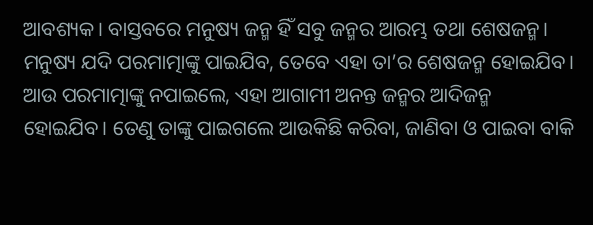ଆବଶ୍ୟକ। ବାସ୍ତବରେ ମନୁଷ୍ୟ ଜନ୍ମ ହିଁ ସବୁ ଜନ୍ମର ଆରମ୍ଭ ତଥା ଶେଷଜନ୍ମ। ମନୁଷ୍ୟ ଯଦି ପରମାତ୍ମାଙ୍କୁ ପାଇଯିବ, ତେବେ ଏହା ତା’ର ଶେଷଜନ୍ମ ହୋଇଯିବ। ଆଉ ପରମାତ୍ମାଙ୍କୁ ନପାଇଲେ, ଏହା ଆଗାମୀ ଅନନ୍ତ ଜନ୍ମର ଆଦିଜନ୍ମ ହୋଇଯିବ। ତେଣୁ ତାଙ୍କୁ ପାଇଗଲେ ଆଉକିଛି କରିବା, ଜାଣିବା ଓ ପାଇବା ବାକି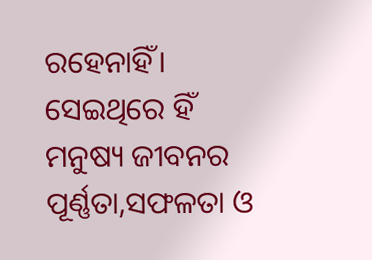ରହେନାହିଁ। ସେଇଥିରେ ହିଁ ମନୁଷ୍ୟ ଜୀବନର ପୂର୍ଣ୍ଣତା,ସଫଳତା ଓ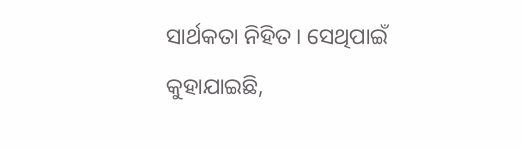ସାର୍ଥକତା ନିହିତ। ସେଥିପାଇଁ କୁହାଯାଇଛି,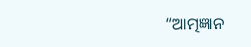“ଆତ୍ମଜ୍ଞାନ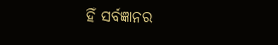ହିଁ ସର୍ବଜ୍ଞାନର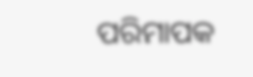ପରିମାପକ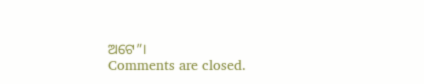ଅଟେ”।
Comments are closed.